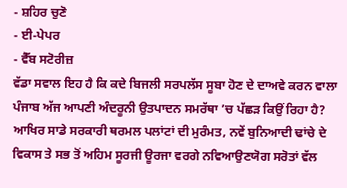- ਸ਼ਹਿਰ ਚੁਣੋ
- ਈ-ਪੇਪਰ
- ਵੈੱਬ ਸਟੋਰੀਜ਼
ਵੱਡਾ ਸਵਾਲ ਇਹ ਹੈ ਕਿ ਕਦੇ ਬਿਜਲੀ ਸਰਪਲੱਸ ਸੂਬਾ ਹੋਣ ਦੇ ਦਾਅਵੇ ਕਰਨ ਵਾਲਾ ਪੰਜਾਬ ਅੱਜ ਆਪਣੀ ਅੰਦਰੂਨੀ ਉਤਪਾਦਨ ਸਮਰੱਥਾ ’ਚ ਪੱਛੜ ਕਿਉਂ ਰਿਹਾ ਹੈ? ਆਖਿਰ ਸਾਡੇ ਸਰਕਾਰੀ ਥਰਮਲ ਪਲਾਂਟਾਂ ਦੀ ਮੁਰੰਮਤ, ਨਵੇਂ ਬੁਨਿਆਦੀ ਢਾਂਚੇ ਦੇ ਵਿਕਾਸ ਤੇ ਸਭ ਤੋਂ ਅਹਿਮ ਸੂਰਜੀ ਊਰਜਾ ਵਰਗੇ ਨਵਿਆਉਣਯੋਗ ਸਰੋਤਾਂ ਵੱਲ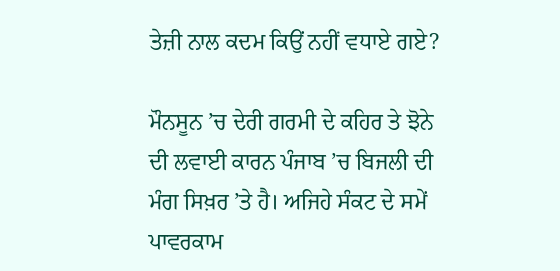ਤੇਜ਼ੀ ਨਾਲ ਕਦਮ ਕਿਉਂ ਨਹੀਂ ਵਧਾਏ ਗਏ?

ਮੌਨਸੂਨ ’ਚ ਦੇਰੀ ਗਰਮੀ ਦੇ ਕਹਿਰ ਤੇ ਝੋਨੇ ਦੀ ਲਵਾਈ ਕਾਰਨ ਪੰਜਾਬ ’ਚ ਬਿਜਲੀ ਦੀ ਮੰਗ ਸਿਖ਼ਰ ’ਤੇ ਹੈ। ਅਜਿਹੇ ਸੰਕਟ ਦੇ ਸਮੇਂ ਪਾਵਰਕਾਮ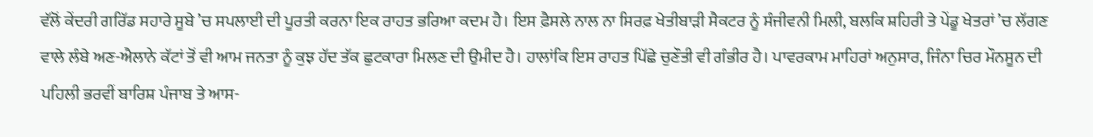ਵੱਲੋਂ ਕੇਂਦਰੀ ਗਰਿੱਡ ਸਹਾਰੇ ਸੂਬੇ ’ਚ ਸਪਲਾਈ ਦੀ ਪੂਰਤੀ ਕਰਨਾ ਇਕ ਰਾਹਤ ਭਰਿਆ ਕਦਮ ਹੈ। ਇਸ ਫ਼ੈਸਲੇ ਨਾਲ ਨਾ ਸਿਰਫ਼ ਖੇਤੀਬਾੜੀ ਸੈਕਟਰ ਨੂੰ ਸੰਜੀਵਨੀ ਮਿਲੀ, ਬਲਕਿ ਸ਼ਹਿਰੀ ਤੇ ਪੇਂਡੂ ਖੇਤਰਾਂ ’ਚ ਲੱਗਣ ਵਾਲੇ ਲੰਬੇ ਅਣ-ਐਲਾਨੇ ਕੱਟਾਂ ਤੋਂ ਵੀ ਆਮ ਜਨਤਾ ਨੂੰ ਕੁਝ ਹੱਦ ਤੱਕ ਛੁਟਕਾਰਾ ਮਿਲਣ ਦੀ ਉਮੀਦ ਹੈ। ਹਾਲਾਂਕਿ ਇਸ ਰਾਹਤ ਪਿੱਛੇ ਚੁਣੌਤੀ ਵੀ ਗੰਭੀਰ ਹੈ। ਪਾਵਰਕਾਮ ਮਾਹਿਰਾਂ ਅਨੁਸਾਰ, ਜਿੰਨਾ ਚਿਰ ਮੌਨਸੂਨ ਦੀ ਪਹਿਲੀ ਭਰਵੀਂ ਬਾਰਿਸ਼ ਪੰਜਾਬ ਤੇ ਆਸ-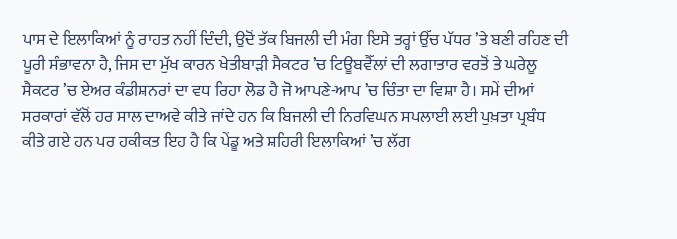ਪਾਸ ਦੇ ਇਲਾਕਿਆਂ ਨੂੰ ਰਾਹਤ ਨਹੀਂ ਦਿੰਦੀ, ਉਦੋਂ ਤੱਕ ਬਿਜਲੀ ਦੀ ਮੰਗ ਇਸੇ ਤਰ੍ਹਾਂ ਉੱਚ ਪੱਧਰ ’ਤੇ ਬਣੀ ਰਹਿਣ ਦੀ ਪੂਰੀ ਸੰਭਾਵਨਾ ਹੈ, ਜਿਸ ਦਾ ਮੁੱਖ ਕਾਰਨ ਖੇਤੀਬਾੜੀ ਸੈਕਟਰ ’ਚ ਟਿਊਬਵੈੱਲਾਂ ਦੀ ਲਗਾਤਾਰ ਵਰਤੋਂ ਤੇ ਘਰੇਲੂ ਸੈਕਟਰ ’ਚ ਏਅਰ ਕੰਡੀਸ਼ਨਰਾਂ ਦਾ ਵਧ ਰਿਹਾ ਲੋਡ ਹੈ ਜੋ ਆਪਣੇ-ਆਪ ’ਚ ਚਿੰਤਾ ਦਾ ਵਿਸ਼ਾ ਹੈ। ਸਮੇਂ ਦੀਆਂ ਸਰਕਾਰਾਂ ਵੱਲੋਂ ਹਰ ਸਾਲ ਦਾਅਵੇ ਕੀਤੇ ਜਾਂਦੇ ਹਨ ਕਿ ਬਿਜਲੀ ਦੀ ਨਿਰਵਿਘਨ ਸਪਲਾਈ ਲਈ ਪੁਖ਼ਤਾ ਪ੍ਰਬੰਧ ਕੀਤੇ ਗਏ ਹਨ ਪਰ ਹਕੀਕਤ ਇਹ ਹੈ ਕਿ ਪੇਂਡੂ ਅਤੇ ਸ਼ਹਿਰੀ ਇਲਾਕਿਆਂ ’ਚ ਲੱਗ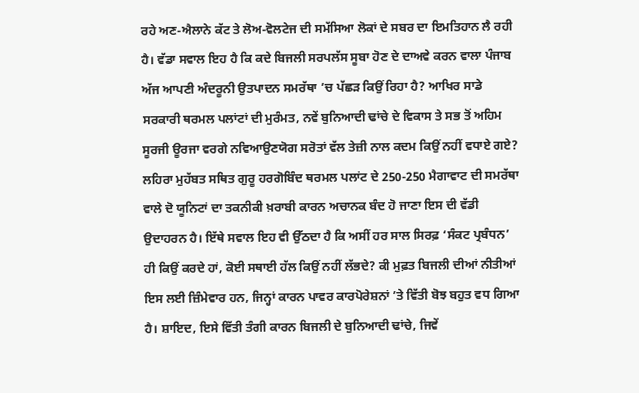ਰਹੇ ਅਣ-ਐਲਾਨੇ ਕੱਟ ਤੇ ਲੋਅ-ਵੋਲਟੇਜ ਦੀ ਸਮੱਸਿਆ ਲੋਕਾਂ ਦੇ ਸਬਰ ਦਾ ਇਮਤਿਹਾਨ ਲੈ ਰਹੀ ਹੈ। ਵੱਡਾ ਸਵਾਲ ਇਹ ਹੈ ਕਿ ਕਦੇ ਬਿਜਲੀ ਸਰਪਲੱਸ ਸੂਬਾ ਹੋਣ ਦੇ ਦਾਅਵੇ ਕਰਨ ਵਾਲਾ ਪੰਜਾਬ ਅੱਜ ਆਪਣੀ ਅੰਦਰੂਨੀ ਉਤਪਾਦਨ ਸਮਰੱਥਾ ’ਚ ਪੱਛੜ ਕਿਉਂ ਰਿਹਾ ਹੈ? ਆਖਿਰ ਸਾਡੇ ਸਰਕਾਰੀ ਥਰਮਲ ਪਲਾਂਟਾਂ ਦੀ ਮੁਰੰਮਤ, ਨਵੇਂ ਬੁਨਿਆਦੀ ਢਾਂਚੇ ਦੇ ਵਿਕਾਸ ਤੇ ਸਭ ਤੋਂ ਅਹਿਮ ਸੂਰਜੀ ਊਰਜਾ ਵਰਗੇ ਨਵਿਆਉਣਯੋਗ ਸਰੋਤਾਂ ਵੱਲ ਤੇਜ਼ੀ ਨਾਲ ਕਦਮ ਕਿਉਂ ਨਹੀਂ ਵਧਾਏ ਗਏ? ਲਹਿਰਾ ਮੁਹੱਬਤ ਸਥਿਤ ਗੁਰੂ ਹਰਗੋਬਿੰਦ ਥਰਮਲ ਪਲਾਂਟ ਦੇ 250-250 ਮੈਗਾਵਾਟ ਦੀ ਸਮਰੱਥਾ ਵਾਲੇ ਦੋ ਯੂਨਿਟਾਂ ਦਾ ਤਕਨੀਕੀ ਖ਼ਰਾਬੀ ਕਾਰਨ ਅਚਾਨਕ ਬੰਦ ਹੋ ਜਾਣਾ ਇਸ ਦੀ ਵੱਡੀ ਉਦਾਹਰਨ ਹੈ। ਇੱਥੇ ਸਵਾਲ ਇਹ ਵੀ ਉੱਠਦਾ ਹੈ ਕਿ ਅਸੀਂ ਹਰ ਸਾਲ ਸਿਰਫ਼ ‘ਸੰਕਟ ਪ੍ਰਬੰਧਨ’ ਹੀ ਕਿਉਂ ਕਰਦੇ ਹਾਂ, ਕੋਈ ਸਥਾਈ ਹੱਲ ਕਿਉਂ ਨਹੀਂ ਲੱਭਦੇ? ਕੀ ਮੁਫ਼ਤ ਬਿਜਲੀ ਦੀਆਂ ਨੀਤੀਆਂ ਇਸ ਲਈ ਜ਼ਿੰਮੇਵਾਰ ਹਨ, ਜਿਨ੍ਹਾਂ ਕਾਰਨ ਪਾਵਰ ਕਾਰਪੋਰੇਸ਼ਨਾਂ ’ਤੇ ਵਿੱਤੀ ਬੋਝ ਬਹੁਤ ਵਧ ਗਿਆ ਹੈ। ਸ਼ਾਇਦ, ਇਸੇ ਵਿੱਤੀ ਤੰਗੀ ਕਾਰਨ ਬਿਜਲੀ ਦੇ ਬੁਨਿਆਦੀ ਢਾਂਚੇ, ਜਿਵੇਂ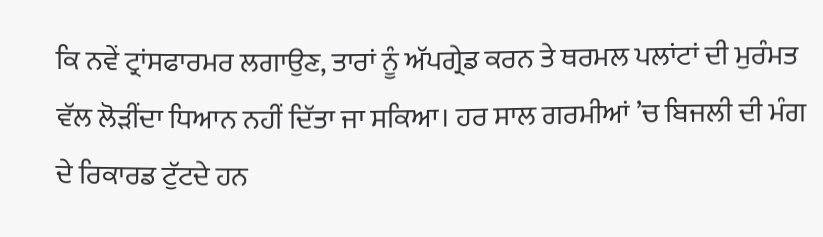ਕਿ ਨਵੇਂ ਟ੍ਰਾਂਸਫਾਰਮਰ ਲਗਾਉਣ, ਤਾਰਾਂ ਨੂੰ ਅੱਪਗ੍ਰੇਡ ਕਰਨ ਤੇ ਥਰਮਲ ਪਲਾਂਟਾਂ ਦੀ ਮੁਰੰਮਤ ਵੱਲ ਲੋੜੀਂਦਾ ਧਿਆਨ ਨਹੀਂ ਦਿੱਤਾ ਜਾ ਸਕਿਆ। ਹਰ ਸਾਲ ਗਰਮੀਆਂ ’ਚ ਬਿਜਲੀ ਦੀ ਮੰਗ ਦੇ ਰਿਕਾਰਡ ਟੁੱਟਦੇ ਹਨ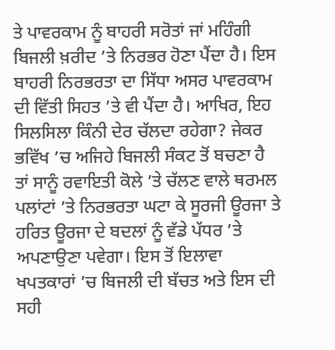ਤੇ ਪਾਵਰਕਾਮ ਨੂੰ ਬਾਹਰੀ ਸਰੋਤਾਂ ਜਾਂ ਮਹਿੰਗੀ ਬਿਜਲੀ ਖ਼ਰੀਦ ’ਤੇ ਨਿਰਭਰ ਹੋਣਾ ਪੈਂਦਾ ਹੈ। ਇਸ ਬਾਹਰੀ ਨਿਰਭਰਤਾ ਦਾ ਸਿੱਧਾ ਅਸਰ ਪਾਵਰਕਾਮ ਦੀ ਵਿੱਤੀ ਸਿਹਤ ’ਤੇ ਵੀ ਪੈਂਦਾ ਹੈ। ਆਖਿਰ, ਇਹ ਸਿਲਸਿਲਾ ਕਿੰਨੀ ਦੇਰ ਚੱਲਦਾ ਰਹੇਗਾ? ਜੇਕਰ ਭਵਿੱਖ ’ਚ ਅਜਿਹੇ ਬਿਜਲੀ ਸੰਕਟ ਤੋਂ ਬਚਣਾ ਹੈ ਤਾਂ ਸਾਨੂੰ ਰਵਾਇਤੀ ਕੋਲੇ ’ਤੇ ਚੱਲਣ ਵਾਲੇ ਥਰਮਲ ਪਲਾਂਟਾਂ ’ਤੇ ਨਿਰਭਰਤਾ ਘਟਾ ਕੇ ਸੂਰਜੀ ਊਰਜਾ ਤੇ ਹਰਿਤ ਊਰਜਾ ਦੇ ਬਦਲਾਂ ਨੂੰ ਵੱਡੇ ਪੱਧਰ ’ਤੇ ਅਪਣਾਉਣਾ ਪਵੇਗਾ। ਇਸ ਤੋਂ ਇਲਾਵਾ ਖਪਤਕਾਰਾਂ ’ਚ ਬਿਜਲੀ ਦੀ ਬੱਚਤ ਅਤੇ ਇਸ ਦੀ ਸਹੀ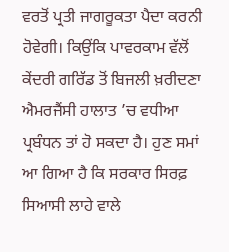ਵਰਤੋਂ ਪ੍ਰਤੀ ਜਾਗਰੂਕਤਾ ਪੈਦਾ ਕਰਨੀ ਹੋਵੇਗੀ। ਕਿਉਂਕਿ ਪਾਵਰਕਾਮ ਵੱਲੋਂ ਕੇਂਦਰੀ ਗਰਿੱਡ ਤੋਂ ਬਿਜਲੀ ਖ਼ਰੀਦਣਾ ਐਮਰਜੈਂਸੀ ਹਾਲਾਤ ’ਚ ਵਧੀਆ ਪ੍ਰਬੰਧਨ ਤਾਂ ਹੋ ਸਕਦਾ ਹੈ। ਹੁਣ ਸਮਾਂ ਆ ਗਿਆ ਹੈ ਕਿ ਸਰਕਾਰ ਸਿਰਫ਼ ਸਿਆਸੀ ਲਾਹੇ ਵਾਲੇ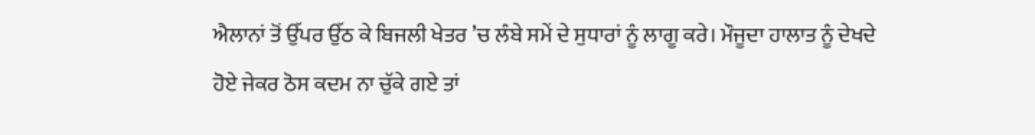ਐਲਾਨਾਂ ਤੋਂ ਉੱਪਰ ਉੱਠ ਕੇ ਬਿਜਲੀ ਖੇਤਰ ’ਚ ਲੰਬੇ ਸਮੇਂ ਦੇ ਸੁਧਾਰਾਂ ਨੂੰ ਲਾਗੂ ਕਰੇ। ਮੌਜੂਦਾ ਹਾਲਾਤ ਨੂੰ ਦੇਖਦੇ ਹੋਏ ਜੇਕਰ ਠੋਸ ਕਦਮ ਨਾ ਚੁੱਕੇ ਗਏ ਤਾਂ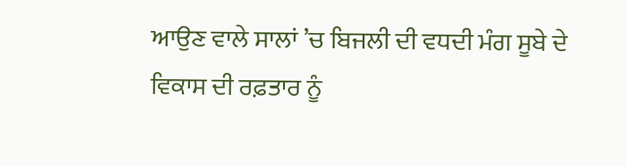ਆਉਣ ਵਾਲੇ ਸਾਲਾਂ ’ਚ ਬਿਜਲੀ ਦੀ ਵਧਦੀ ਮੰਗ ਸੂਬੇ ਦੇ ਵਿਕਾਸ ਦੀ ਰਫ਼ਤਾਰ ਨੂੰ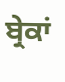ਬ੍ਰੇਕਾਂ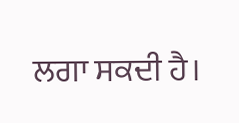ਲਗਾ ਸਕਦੀ ਹੈ।